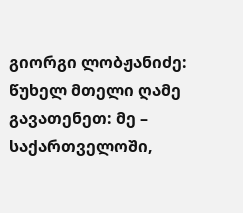გიორგი ლობჟანიძე: წუხელ მთელი ღამე გავათენეთ: მე – საქართველოში,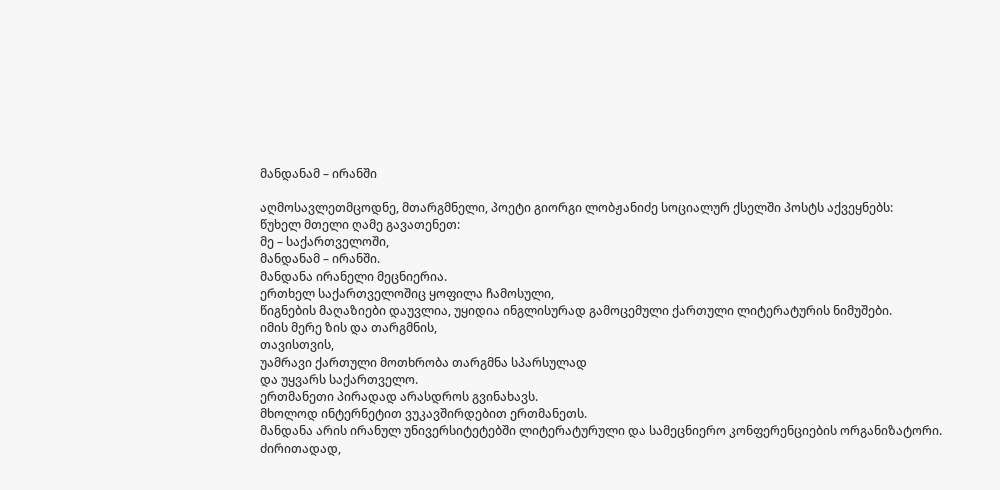მანდანამ – ირანში

აღმოსავლეთმცოდნე, მთარგმნელი, პოეტი გიორგი ლობჟანიძე სოციალურ ქსელში პოსტს აქვეყნებს:
წუხელ მთელი ღამე გავათენეთ:
მე – საქართველოში,
მანდანამ – ირანში.
მანდანა ირანელი მეცნიერია.
ერთხელ საქართველოშიც ყოფილა ჩამოსული,
წიგნების მაღაზიები დაუვლია, უყიდია ინგლისურად გამოცემული ქართული ლიტერატურის ნიმუშები.
იმის მერე ზის და თარგმნის,
თავისთვის,
უამრავი ქართული მოთხრობა თარგმნა სპარსულად
და უყვარს საქართველო.
ერთმანეთი პირადად არასდროს გვინახავს.
მხოლოდ ინტერნეტით ვუკავშირდებით ერთმანეთს.
მანდანა არის ირანულ უნივერსიტეტებში ლიტერატურული და სამეცნიერო კონფერენციების ორგანიზატორი.
ძირითადად,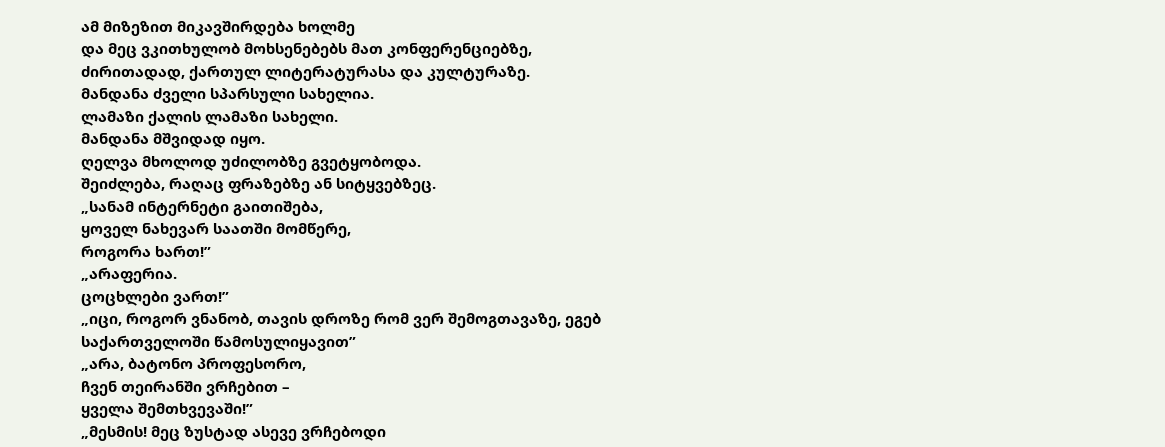ამ მიზეზით მიკავშირდება ხოლმე
და მეც ვკითხულობ მოხსენებებს მათ კონფერენციებზე,
ძირითადად, ქართულ ლიტერატურასა და კულტურაზე.
მანდანა ძველი სპარსული სახელია.
ლამაზი ქალის ლამაზი სახელი.
მანდანა მშვიდად იყო.
ღელვა მხოლოდ უძილობზე გვეტყობოდა.
შეიძლება, რაღაც ფრაზებზე ან სიტყვებზეც.
„სანამ ინტერნეტი გაითიშება,
ყოველ ნახევარ საათში მომწერე,
როგორა ხართ!”
„არაფერია.
ცოცხლები ვართ!”
„იცი, როგორ ვნანობ, თავის დროზე რომ ვერ შემოგთავაზე, ეგებ საქართველოში წამოსულიყავით”
„არა, ბატონო პროფესორო,
ჩვენ თეირანში ვრჩებით –
ყველა შემთხვევაში!”
„მესმის! მეც ზუსტად ასევე ვრჩებოდი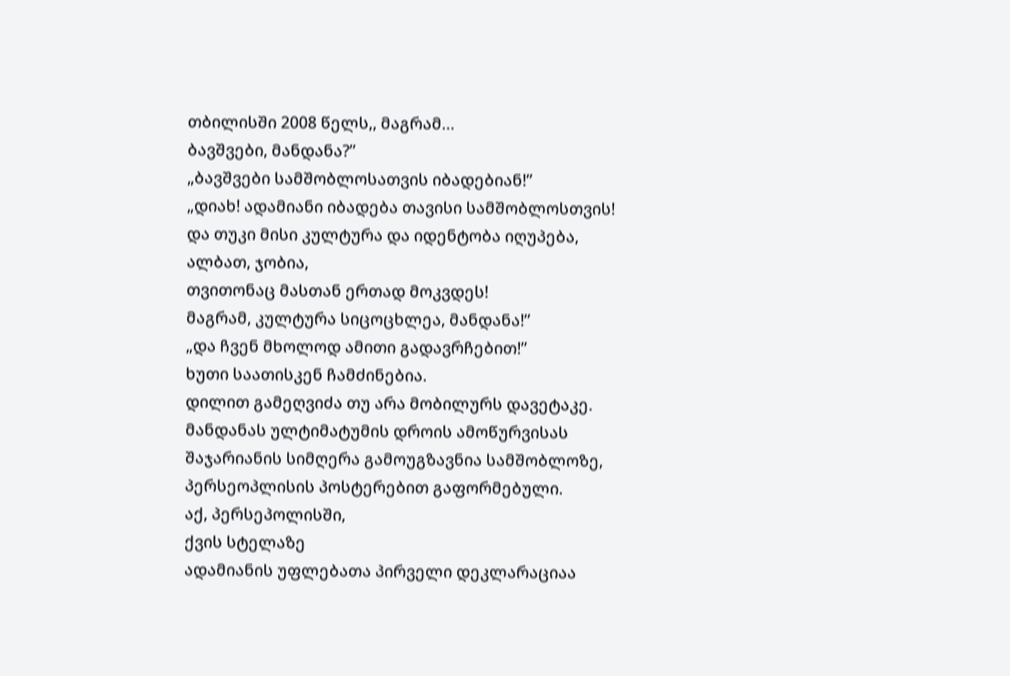თბილისში 2008 წელს,, მაგრამ…
ბავშვები, მანდანა?”
„ბავშვები სამშობლოსათვის იბადებიან!”
„დიახ! ადამიანი იბადება თავისი სამშობლოსთვის!
და თუკი მისი კულტურა და იდენტობა იღუპება,
ალბათ, ჯობია,
თვითონაც მასთან ერთად მოკვდეს!
მაგრამ, კულტურა სიცოცხლეა, მანდანა!”
„და ჩვენ მხოლოდ ამითი გადავრჩებით!”
ხუთი საათისკენ ჩამძინებია.
დილით გამეღვიძა თუ არა მობილურს დავეტაკე.
მანდანას ულტიმატუმის დროის ამოწურვისას
შაჯარიანის სიმღერა გამოუგზავნია სამშობლოზე,
პერსეოპლისის პოსტერებით გაფორმებული.
აქ, პერსეპოლისში,
ქვის სტელაზე
ადამიანის უფლებათა პირველი დეკლარაციაა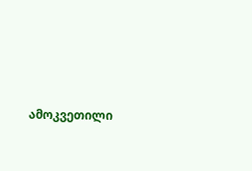ამოკვეთილი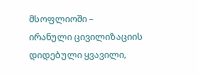მსოფლიოში –
ირანული ცივილიზაციის დიდებული ყვავილი,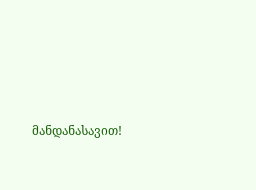მანდანასავით!